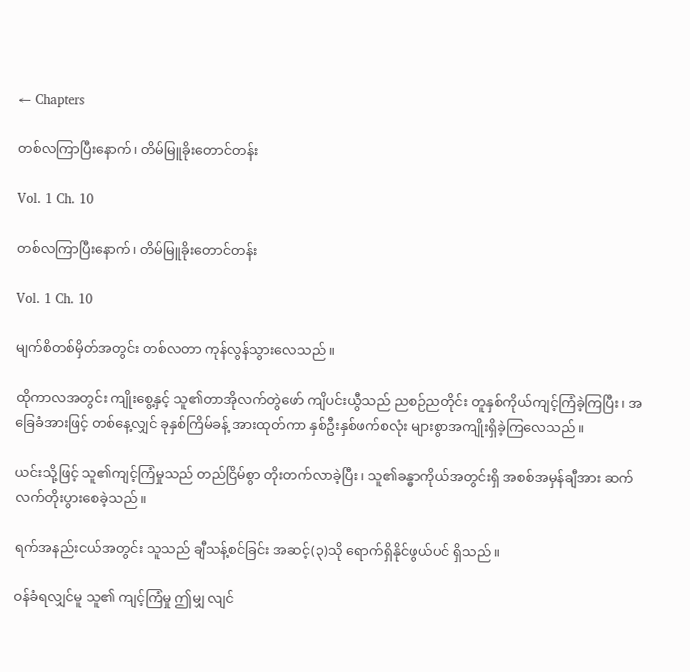← Chapters

တစ်လကြာပြီးနောက်၊ တိမ်မြူခိုးတောင်တန်း

Vol. 1 Ch. 10

တစ်လကြာပြီးနောက်၊ တိမ်မြူခိုးတောင်တန်း

Vol. 1 Ch. 10

မျက်စိတစ်မှိတ်အတွင်း တစ်လတာ ကုန်လွန်သွားလေသည်။

ထိုကာလအတွင်း ကျိုးစွေ့နှင့် သူ၏တာအိုလက်တွဲဖော် ကျိပင်းယွီသည် ညစဉ်ညတိုင်း တူနှစ်ကိုယ်ကျင့်ကြံခဲ့ကြပြီး၊ အခြေခံအားဖြင့် တစ်နေ့လျှင် ခုနှစ်ကြိမ်ခန့် အားထုတ်ကာ နှစ်ဦးနှစ်ဖက်စလုံး များစွာအကျိုးရှိခဲ့ကြလေသည်။

ယင်းသို့ဖြင့် သူ၏ကျင့်ကြံမှုသည် တည်ငြိမ်စွာ တိုးတက်လာခဲ့ပြီး၊ သူ၏ခန္ဓာကိုယ်အတွင်းရှိ အစစ်အမှန်ချီအား ဆက်လက်တိုးပွားစေခဲ့သည်။

ရက်အနည်းငယ်အတွင်း သူသည် ချီသန့်စင်ခြင်း အဆင့်(၃)သို ရောက်ရှိနိုင်ဖွယ်ပင် ရှိသည်။

ဝန်ခံရလျှင်မူ သူ၏ ကျင့်ကြံမှု ဤမျှ လျင်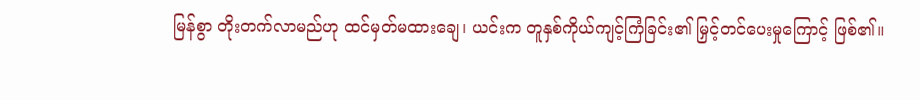မြန်စွာ တိုးတက်လာမည်ဟု ထင်မှတ်မထားချေ၊ ယင်းက တူနှစ်ကိုယ်ကျင့်ကြံခြင်း၏ မြှင့်တင်ပေးမှုကြောင့် ဖြစ်၏။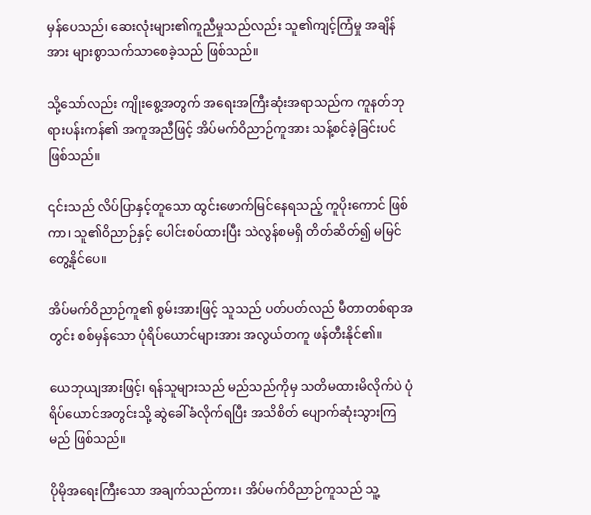မှန်ပေသည်၊ ဆေးလုံးများ၏ကူညီမှုသည်လည်း သူ၏ကျင့်ကြံမှု အချိန်အား များစွာသက်သာစေခဲ့သည် ဖြစ်သည်။

သို့သော်လည်း ကျိုးစွေ့အတွက် အရေးအကြီးဆုံးအရာသည်က ကူနတ်ဘုရားပန်းကန်၏ အကူအညီဖြင့် အိပ်မက်ဝိညာဉ်ကူအား သန့်စင်ခဲ့ခြင်းပင် ဖြစ်သည်။

၎င်းသည် လိပ်ပြာနှင့်တူသော ထွင်းဖောက်မြင်နေရသည့် ကူပိုးကောင် ဖြစ်ကာ၊ သူ၏ဝိညာဉ်နှင့် ပေါင်းစပ်ထားပြီး သဲလွန်စမရှိ တိတ်ဆိတ်၍ မမြင်တွေ့နိုင်ပေ။

အိပ်မက်ဝိညာဉ်ကူ၏ စွမ်းအားဖြင့် သူသည် ပတ်ပတ်လည် မီတာတစ်ရာအတွင်း စစ်မှန်သော ပုံရိပ်ယောင်များအား အလွယ်တကူ ဖန်တီးနိုင်၏။

ယေဘုယျအားဖြင့်၊ ရန်သူများသည် မည်သည်ကိုမှ သတိမထားမိလိုက်ပဲ ပုံရိပ်ယောင်အတွင်းသို့ ဆွဲခေါ်ခံလိုက်ရပြီး အသိစိတ် ပျောက်ဆုံးသွားကြမည် ဖြစ်သည်။

ပိုမိုအရေးကြီးသော အချက်သည်ကား၊ အိပ်မက်ဝိညာဉ်ကူသည် သူ့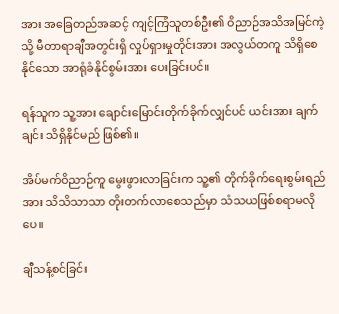အား အခြေတည်အဆင့် ကျင့်ကြံသူတစ်ဦး၏ ဝိညာဉ်အသိအမြင်ကဲ့သို့ မီတာရာချီအတွင်းရှိ လှုပ်ရှားမှုတိုင်းအား အလွယ်တကူ သိရှိစေနိုင်သော အာရုံခံနိုင်စွမ်းအား ပေးခြင်းပင်။

ရန်သူက သူ့အား ချောင်းမြောင်းတိုက်ခိုက်လျှင်ပင် ယင်းအား ချက်ချင်း သိရှိနိုင်မည် ဖြစ်၏။

အိပ်မက်ဝိညာဉ်ကူ မွေးဖွားလာခြင်းက သူ့၏ တိုက်ခိုက်ရေးစွမ်းရည်အား သိသိသာသာ တိုးတက်လာစေသည်မှာ သံသယဖြစ်စရာမလိုပေ။

ချီသန့်စင်ခြင်း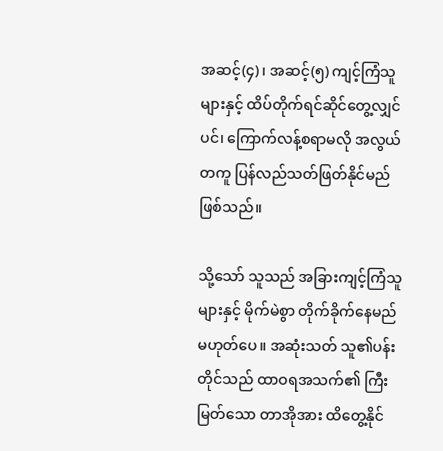အဆင့်(၄)၊ အဆင့်(၅) ကျင့်ကြံသူများနှင့် ထိပ်တိုက်ရင်ဆိုင်တွေ့လျှင်ပင်၊ ကြောက်လန့်စရာမလို အလွယ်တကူ ပြန်လည်သတ်ဖြတ်နိုင်မည် ဖြစ်သည်။

သို့သော် သူသည် အခြားကျင့်ကြံသူများနှင့် မိုက်မဲစွာ တိုက်ခိုက်နေမည် မဟုတ်ပေ။ အဆုံးသတ် သူ၏ပန်းတိုင်သည် ထာဝရအသက်၏ ကြီးမြတ်သော တာအိုအား ထိတွေ့နိုင်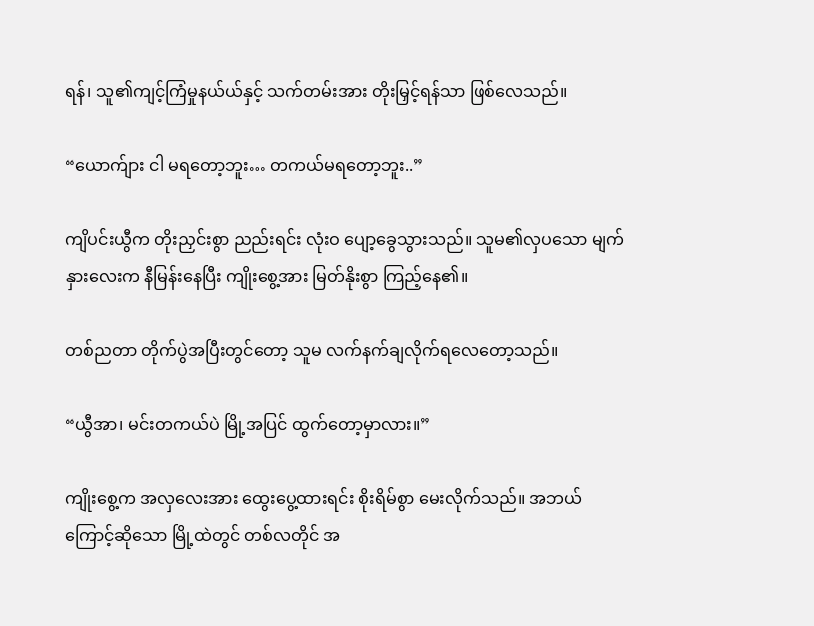ရန်၊ သူ၏ကျင့်ကြံမှုနယ်ယ်နှင့် သက်တမ်းအား တိုးမြှင့်ရန်သာ ဖြစ်လေသည်။

“ယောက်ျား ငါ မရတော့ဘူး… တကယ်မရတော့ဘူး..”

ကျိပင်းယွီက တိုးညှင်းစွာ ညည်းရင်း လုံးဝ ပျော့ခွေသွားသည်။ သူမ၏လှပသော မျက်နှားလေးက နီမြန်းနေပြီး ကျိုးစွေ့အား မြတ်နိုးစွာ ကြည့်နေ၏။

တစ်ညတာ တိုက်ပွဲအပြီးတွင်တော့ သူမ လက်နက်ချလိုက်ရလေတော့သည်။

“ယွီအာ၊ မင်းတကယ်ပဲ မြို့အပြင် ထွက်တော့မှာလား။”

ကျိုးစွေ့က အလှလေးအား ထွေးပွေ့ထားရင်း စိုးရိမ်စွာ မေးလိုက်သည်။ အဘယ်ကြောင့်ဆိုသော မြို့ထဲတွင် တစ်လတိုင် အ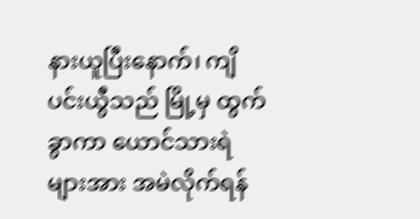နားယူပြီးနောက်၊ ကျိပင်းယွီသည် မြို့မှ ထွက်ခွာကာ ယောင်သားရဲများအား အမဲလိုက်ရန်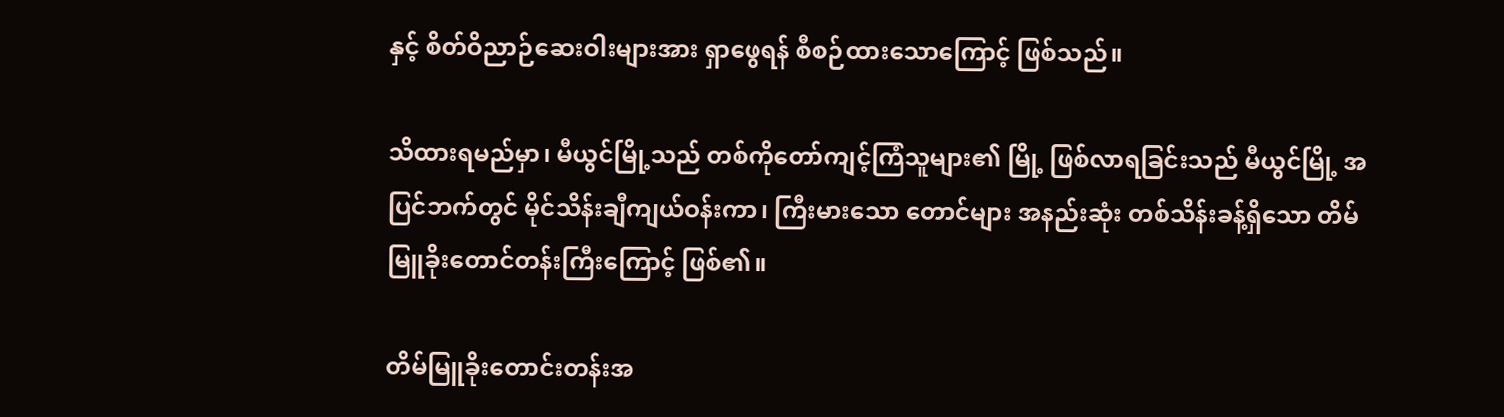နှင့် စိတ်ဝိညာဉ်ဆေးဝါးများအား ရှာ‌ဖွေရန် စီစဉ်ထားသောကြောင့် ဖြစ်သည်။

သိထားရမည်မှာ၊ မီယွင်မြို့သည် တစ်ကိုတော်ကျင့်ကြံသူများ၏ မြို့ ဖြစ်လာရခြင်းသည် မီယွင်မြို့ အပြင်ဘက်တွင် မိုင်သိန်းချီကျယ်ဝန်းကာ၊ ကြီးမားသော တောင်များ အနည်းဆုံး တစ်သိန်းခန့်ရှိသော တိမ်မြူခိုးတောင်တန်းကြီးကြောင့် ဖြစ်၏။

တိမ်မြူခိုးတောင်းတန်းအ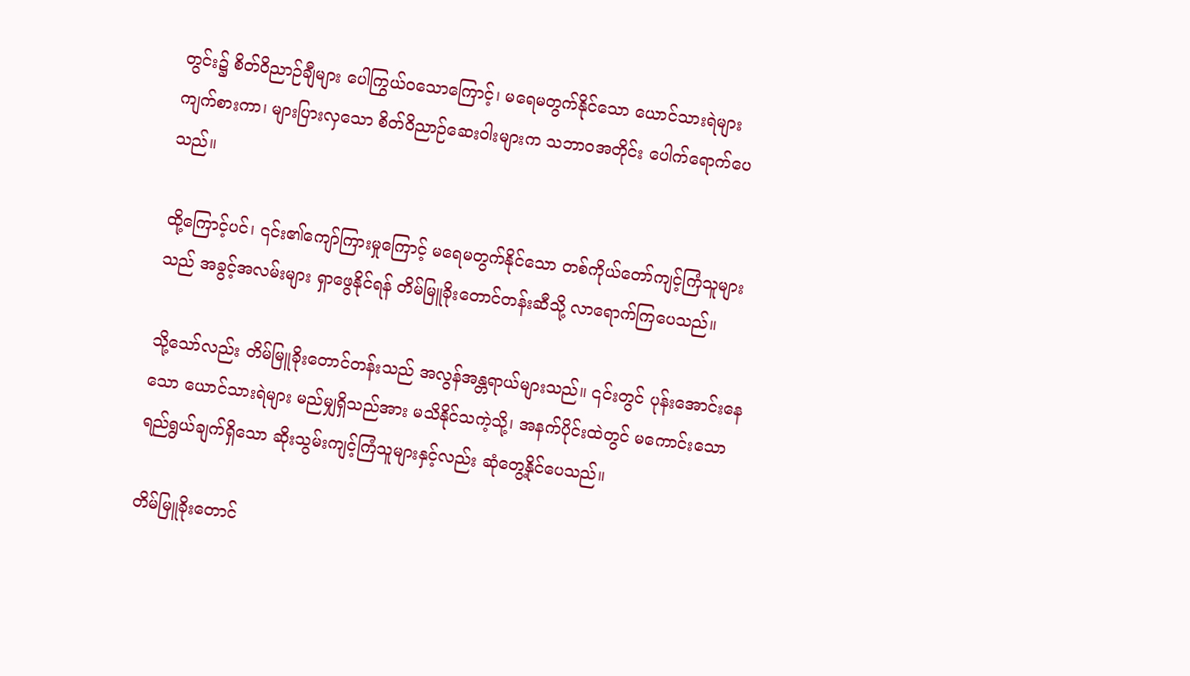တွင်း၌ စိတ်ဝိညာဉ်ချီများ ပေါကြွယ်ဝသောကြောင့်၊ မရေမတွက်နိုင်သော ယောင်သားရဲများ ကျက်စားကာ၊ များပြားလှသော စိတ်ဝိညာဉ်ဆေးဝါးများက သဘာဝအတိုင်း ပေါက်ရောက်ပေသည်။

ထို့ကြောင့်ပင်၊ ၎င်း၏ကျော်ကြားမှုကြောင့် မရေမတွက်နိုင်သော တစ်ကိုယ်တော်ကျင့်ကြံသူများသည် အခွင့်အလမ်းများ ရှာဖွေနိုင်ရန် တိမ်မြူခိုးတောင်တန်းဆီသို့ လာရောက်ကြပေသည်။

သို့သော်လည်း တိမ်မြူခိုးတောင်တန်းသည် အလွန်အန္တရာယ်များသည်။ ၎င်းတွင် ပုန်းအောင်းနေသော ယောင်သားရဲများ မည်မျှရှိသည်အား မသိနိုင်သကဲ့သို့၊ အနက်ပိုင်းထဲတွင် မကောင်းသောရည်ရွယ်ချက်ရှိသော ဆိုးသွမ်းကျင့်ကြံသူများနှင့်လည်း ဆုံတွေ့နိုင်ပေသည်။

တိမ်မြူခိုးတောင်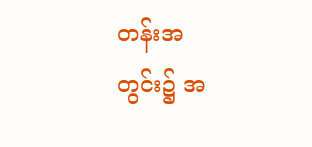တန်းအတွင်း၌ အ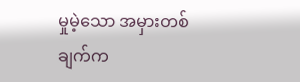မှုမဲ့သော အမှားတစ်ချက်က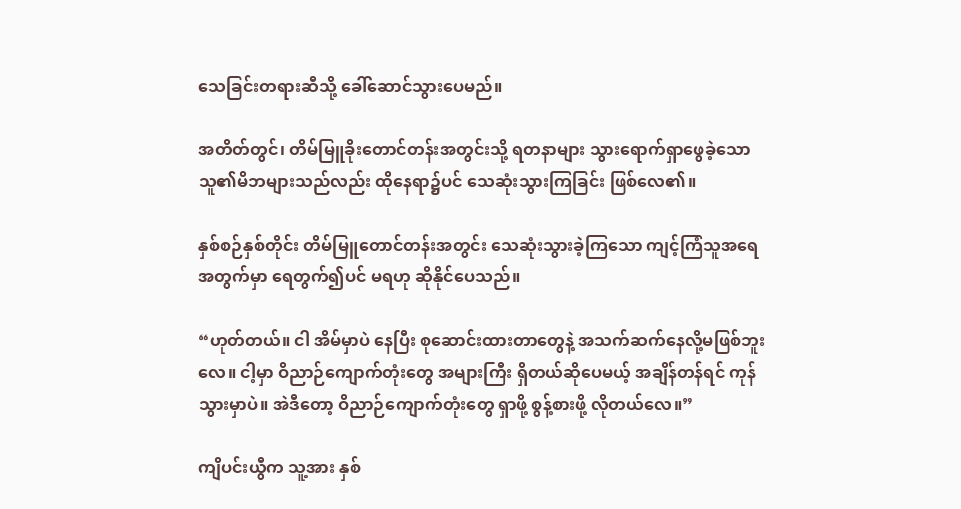သေခြင်းတရားဆီသို့ ခေါ်ဆောင်သွားပေမည်။

အတိတ်တွင်၊ တိမ်မြူခိုးတောင်တန်းအတွင်းသို့ ရတနာများ သွားရောက်ရှာဖွေခဲ့သော သူ၏မိဘများသည်လည်း ထိုနေရာ၌ပင် သေဆုံးသွားကြခြင်း ဖြစ်လေ၏။

နှစ်စဉ်နှစ်တိုင်း တိမ်မြူတောင်တန်းအတွင်း သေဆုံးသွားခဲ့ကြသော ကျင့်ကြံသူအရေအတွက်မှာ ရေတွက်၍ပင် မရဟု ဆိုနိုင်ပေသည်။

“ဟုတ်တယ်။ ငါ အိမ်မှာ‌ပဲ နေပြီး စုဆောင်းထားတာတွေနဲ့ အသက်ဆက်နေလို့မဖြစ်ဘူးလေ။ ငါ့မှာ ဝိညာဉ်‌ကျောက်တုံး‌တွေ အများကြီး ရှိတယ်ဆိုပေမယ့် အချိန်တန်ရင် ကုန်သွားမှာပဲ။ အဲဒီတော့ ဝိညာဉ်ကျောက်တုံးတွေ ရှာဖို့ စွန့်စားဖို့ လိုတယ်လေ။”

ကျိပင်းယွီက သူ့အား နှစ်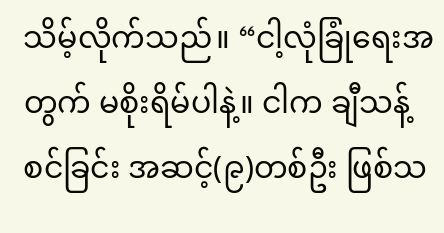သိမ့်လိုက်သည်။ “ငါ့လုံခြုံရေးအတွက် မစိုးရိမ်ပါနဲ့။ ငါက ချီသန့်စင်ခြင်း အဆင့်(၉)တစ်ဦး ဖြစ်သ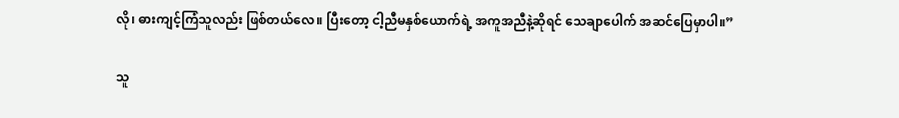လို၊ ဓားကျင့်ကြံသူလည်း ဖြစ်တယ်လေ။ ပြီးတော့ ငါ့ညီမနှစ်ယောက်ရဲ့ အကူအညီနဲ့ဆိုရင် သေချာပေါက် အဆင်ပြေမှာပါ။”

သူ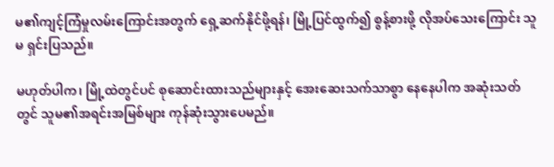မ၏ကျင့်ကြံမှုလမ်းကြောင်းအတွက် ရှေ့ဆက်နိုင်ဖို့ရန်၊ မြို့ပြင်ထွက်၍ စွန့်စားဖို့ လိုအပ်သေးကြောင်း သူမ ရှင်းပြသည်။

မဟုတ်ပါက၊ မြို့ထဲတွင်ပင် စုဆောင်းထားသည်များနှင့် အေးဆေးသက်သာစွာ နေနေပါက အဆုံးသတ်တွင် သူမ၏အရင်းအမြစ်များ ကုန်ဆုံးသွားပေမည်။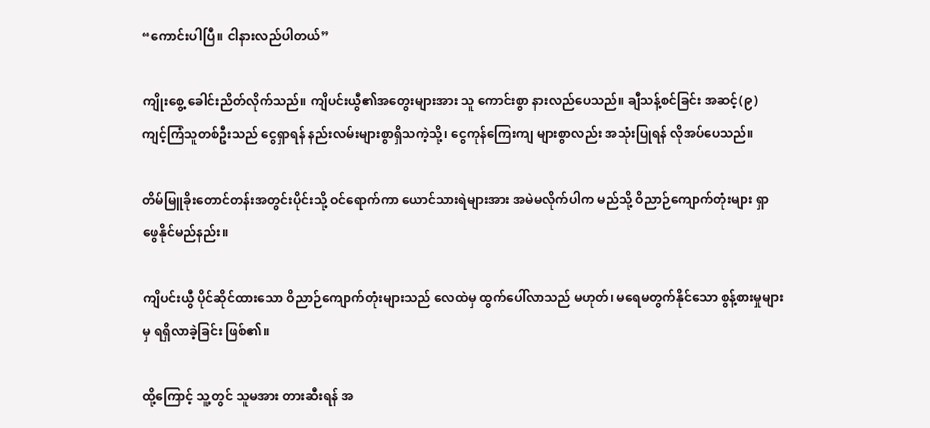“ကောင်းပါပြီ။ ငါနားလည်ပါတယ်”

ကျိုးစွေ့ ခေါင်းညိတ်လိုက်သည်။ ကျိပင်းယွီ၏အတွေးများအား သူ ကောင်းစွာ နားလည်ပေသည်။ ချီသန့်စင်ခြင်း အဆင့်(၉) ကျင့်ကြံသူတစ်ဦးသည် ငွေရှာရန် နည်းလမ်းများစွာရှိသကဲ့သို့၊ ငွေကုန်ကြေးကျ များစွာလည်း အသုံးပြုရန် လိုအပ်ပေသည်။

တိမ်မြူခိုးတောင်တန်းအတွင်းပိုင်းသို့ ဝင်ရောက်ကာ ယောင်သားရဲများအား အမဲမလိုက်ပါက မည်သို့ ဝိညာဉ်ကျောက်တုံးများ ရှာဖွေနိုင်မည်နည်း။

ကျိပင်းယွီ ပိုင်ဆိုင်ထားသော ဝိညာဉ်ကျောက်တုံးများသည် လေထဲမှ ထွက်ပေါ်လာသည် မဟုတ်၊ မရေမတွက်နိုင်သော စွန့်စားမှုများမှ ရရှိလာခဲ့ခြင်း ဖြစ်၏။

ထို့ကြောင့် သူ့တွင် သူမအား တားဆီးရန် အ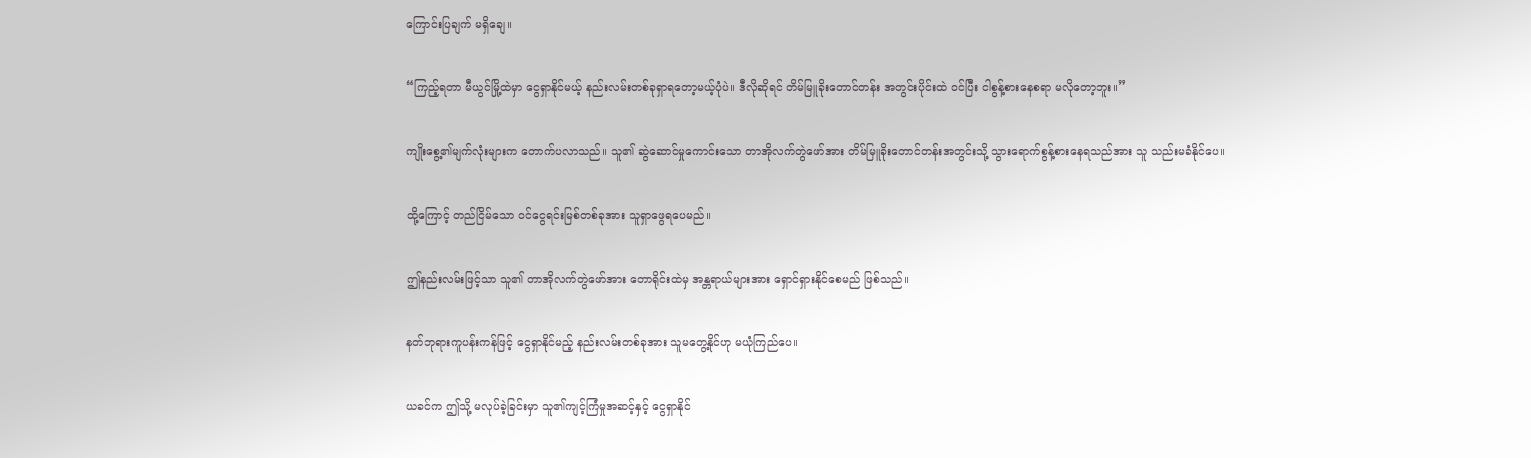ကြောင်းပြချက် မရှိချေ။

“ကြည့်ရတာ မီယွင်မြို့ထဲမှာ ငွေရှာနိုင်မယ့် နည်းလမ်းတစ်ခုရှာရတော့မယ့်ပုံပဲ။ ဒီလိုဆိုရင် တိမ်မြူခိုးတောင်တန်း အတွင်းပိုင်းထဲ ဝင်ပြီး ငါစွန့်စားနေစရာ မလိုတော့ဘူး။”

ကျိုးစွေ့၏မျက်လုံးများက တောက်ပလာသည်။ သူ၏ ဆွဲဆောင်မှုကောင်းသော တာအိုလက်တွဲဖော်အား တိမ်မြူခိုးတောင်တန်းအတွင်းသို့ သွားရောက်စွန့်စားနေရသည်အား သူ သည်းမခံနိုင်ပေ။

ထို့‌ကြောင့် တည်ငြိမ်သော ဝင်ငွေရင်းမြစ်တစ်ခုအား သူရှာဖွေရပေမည်။

ဤနည်းလမ်းဖြင့်သာ သူ၏ တာအိုလက်တွဲဖော်အား တောရိုင်းထဲမှ အန္တရာယ်များအား ရှောင်ရှားနိုင်စေမည် ဖြစ်သည်။

နတ်ဘုရားကူပန်းကန်ဖြင့် ငွေရှာနိုင်မည့် နည်းလမ်းတစ်ခုအား သူမတွေ့နိုင်ဟု မယုံကြည်ပေ။

ယခင်က ဤသို့ မလုပ်ခဲ့ခြင်းမှာ သူ၏ကျင့်ကြံမှုအဆင့်နှင့် ငွေရှာနိုင်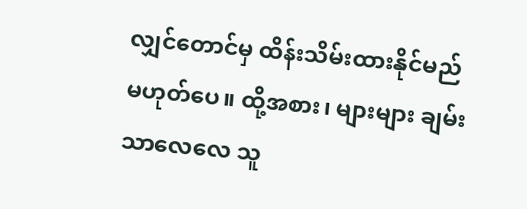လျှင်တောင်မှ ထိန်းသိမ်းထားနိုင်မည် မဟုတ်ပေ။ ထို့အစား၊ များများ ချမ်းသာလေလေ သူ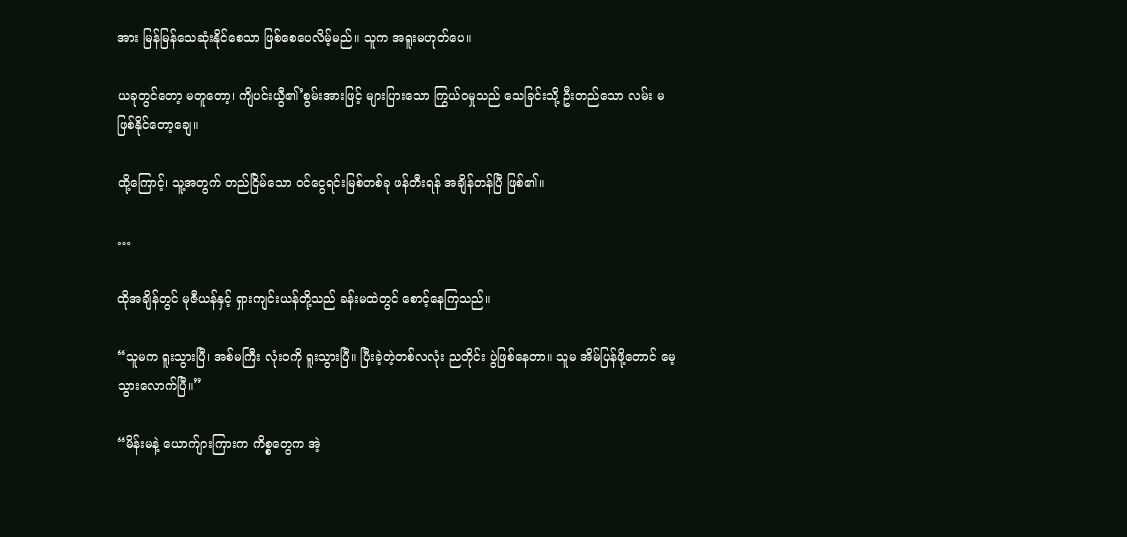အား မြန်မြန်သေဆုံးနိုင်စေသာ ဖြစ်စေပေလိမ့်မည်။ သူက အရူးမဟုတ်ပေ။

ယခုတွင်တော့ မတူတော့၊ ကျိပင်းယွီ၏’စွမ်းအားဖြင့် များပြားသော ကြွယ်ဝမှုသည် သေခြင်းသို့ ဦးတည်သော လမ်း မဖြစ်နိုင်တော့ချေ။

ထို့ကြောင့်၊ သူ့အတွက် တည်ငြိမ်သော ဝင်ငွေရင်းမြစ်တစ်ခု ဖန်တီးရန် အချိန်တန်ပြီ ဖြစ်၏။

…

ထိုအချိန်တွင် မုဇီယန်နှင့် ရှားကျင်းယန်တို့သည် ခန်းမထဲတွင် စောင့်နေကြသည်။

“သူမက ရူးသွားပြီ၊ အစ်မကြီး လုံးဝကို ရူးသွားပြီ။ ပြီးခဲ့တဲ့တစ်လလုံး ညတိုင်း ပွဲဖြစ်နေတာ။ သူမ အိမ်ပြန်ဖို့တောင် မေ့သွားလောက်ပြီ။”

“မိန်းမနဲ့ ယောက်ျားကြားက ကိစ္စတွေက အဲ့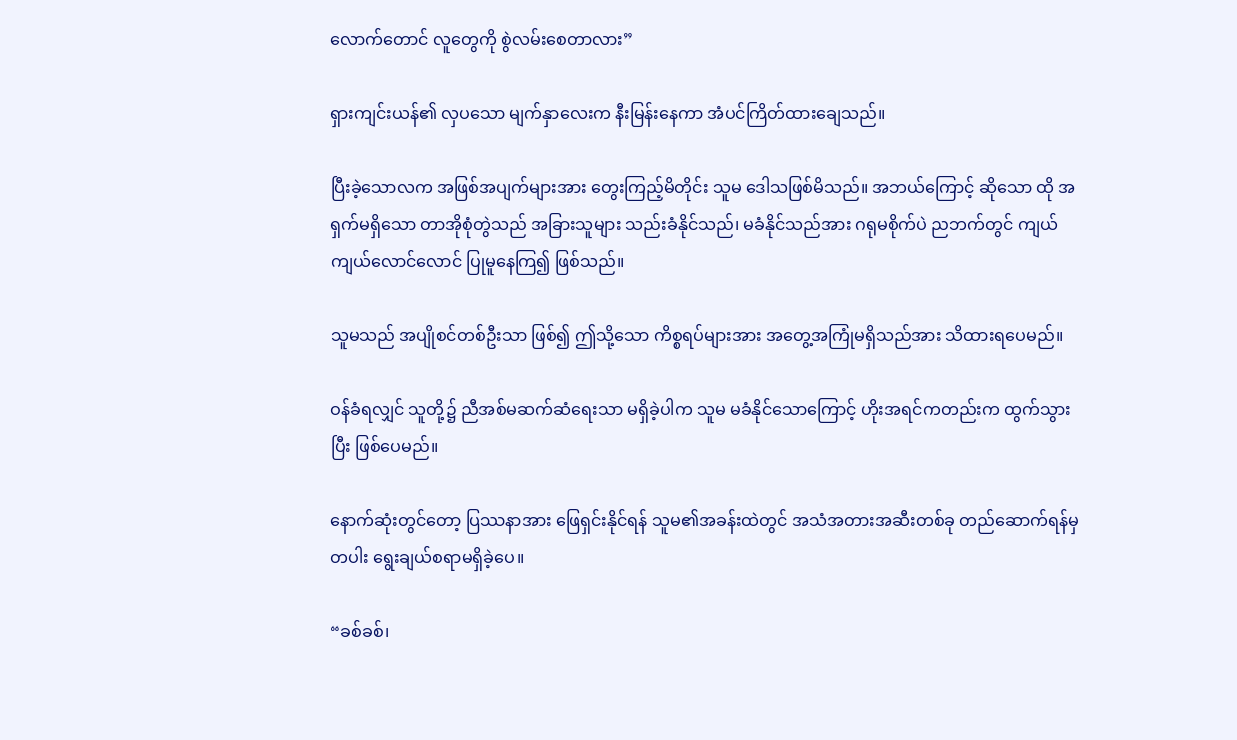လောက်တောင် လူတွေကို စွဲလမ်းစေတာလား”

ရှားကျင်းယန်၏ လှပသော မျက်နှာလေးက နီးမြန်းနေကာ အံပင်ကြိတ်ထားချေသည်။

ပြီးခဲ့သောလက အဖြစ်အပျက်များအား တွေးကြည့်မိတိုင်း သူမ ဒေါသဖြစ်မိသည်။ အဘယ်ကြောင့် ဆိုသော ထို အရှက်မရှိသော တာအိုစုံတွဲသည် အခြားသူများ သည်းခံနိုင်သည်၊ မခံနိုင်သည်အား ဂရုမစိုက်ပဲ ညဘက်တွင် ကျယ်ကျယ်လောင်လောင် ပြုမူနေကြ၍ ဖြစ်သည်။

သူမသည် အပျိုစင်တစ်ဦးသာ ဖြစ်၍ ဤသို့သော ကိစ္စရပ်များအား အတွေ့အကြုံမရှိသည်အား သိထားရပေမည်။

ဝန်ခံရလျှင် သူတို့၌ ညီအစ်မဆက်ဆံရေးသာ မရှိခဲ့ပါက သူမ မခံနိုင်သောကြောင့် ဟိုးအရင်ကတည်းက ထွက်သွားပြီး ဖြစ်ပေမည်။

နောက်ဆုံးတွင်တော့ ပြဿနာအား ဖြေရှင်းနိုင်ရန် သူမ၏အခန်းထဲတွင် အသံအတားအဆီးတစ်ခု တည်ဆောက်ရန်မှတပါး ရွေးချယ်စရာမရှိခဲ့ပေ။

“ခစ်ခစ်၊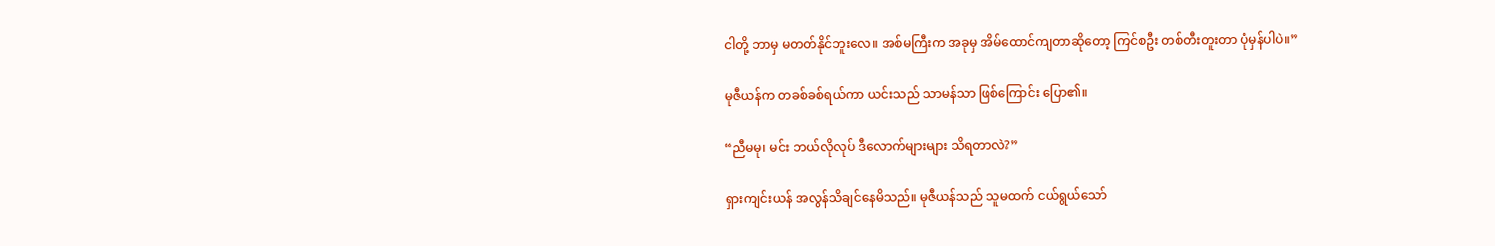ငါတို့ ဘာမှ မတတ်နိုင်ဘူးလေ။ အစ်မကြီးက အခုမှ အိမ်ထောင်ကျတာဆိုတော့ ကြင်စဦး တစ်တီးတူးတာ ပုံမှန်ပါပဲ။”

မုဇီယန်က တခစ်ခစ်ရယ်ကာ ယင်းသည် သာမန်သာ ဖြစ်ကြောင်း ပြော၏။

“ညီမမု၊ မင်း ဘယ်လိုလုပ် ဒီလောက်များများ သိရတာလဲ?”

ရှားကျင်းယန် အလွန်သိချင်နေမိသည်။ မုဇီယန်သည် သူမထက် ငယ်ရွယ်သော်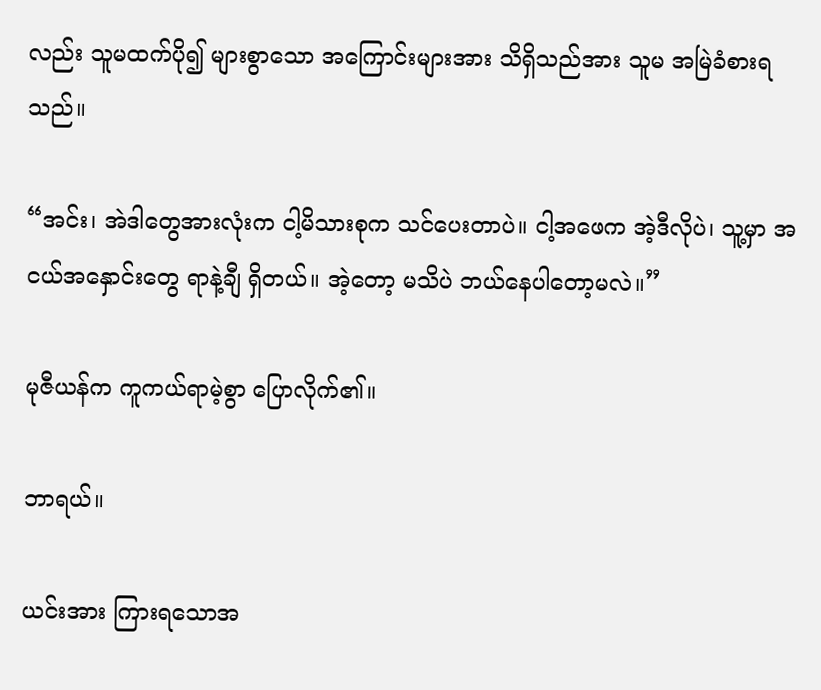လည်း သူမထက်ပို၍ များစွာသော အကြောင်းများအား သိရှိသည်အား သူမ အမြဲခံစားရသည်။

“အင်း၊ အဲဒါတွေအားလုံးက ငါ့မိသားစုက သင်ပေးတာပဲ။ ငါ့အဖေက အဲ့ဒီလိုပဲ၊ သူ့မှာ အငယ်အနှောင်းတွေ ရာနဲ့ချီ ရှိတယ်။ အဲ့တော့ မသိပဲ ဘယ်နေပါတော့မလဲ။”

မုဇီယန်က ကူကယ်ရာမဲ့စွာ ပြောလိုက်၏။

ဘာရယ်။

ယင်းအား ကြားရသောအ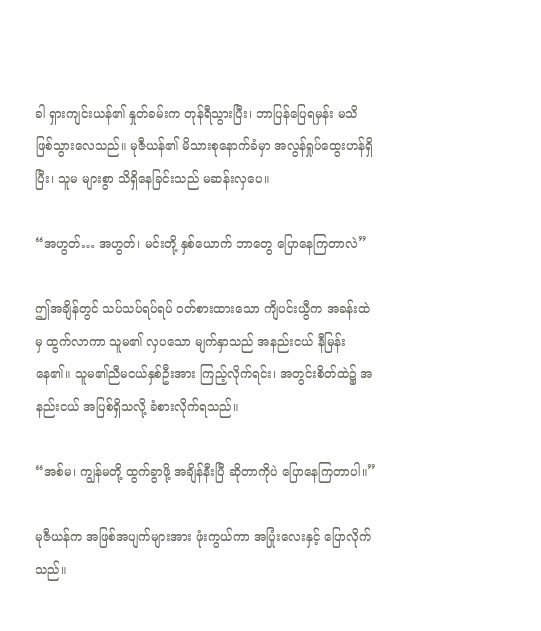ခါ ရှားကျင်းယန်၏ နှုတ်ခမ်းက တုန်ရီသွားပြီး၊ ဘာပြန်ပြေရမှန်း မသိ ဖြစ်သွားလေသည်။ မုဇီယန်၏ မိသားစုနောက်ခံမှာ အလွန်ရှုပ်ထွေးဟန်ရှိပြီး၊ သူမ များစွာ သိရှိနေခြင်းသည် မဆန်းလှပေ။

“အဟွတ်… အဟွတ်၊ မင်းတို့ နှစ်ယောက် ဘာတွေ ပြောနေကြတာလဲ”

ဤအချိန်တွင် သပ်သပ်ရပ်ရပ် ဝတ်စားထားသော ကျိပင်းယွီက အခန်းထဲမှ ထွက်လာကာ သူမ၏ လှပသော မျက်နှာသည် အနည်းငယ် နီမြန်းနေ၏။ သူမ၏ညီမငယ်နှစ်ဦးအား ကြည့်လိုက်ရင်း၊ အတွင်းစိတ်ထဲ၌ အနည်းငယ် အပြစ်ရှိသလို့ ခံစားလိုက်ရသည်။

“အစ်မ၊ ကျွန်မတို့ ထွက်ခွာဖို့ အချိန်နီးပြီ ဆိုတာကိုပဲ ပြောနေကြတာပါ။”

မုဇီယန်က အဖြစ်အပျက်များအား ဖုံးကွယ်ကာ အပြုံးလေးနှင့် ပြောလိုက်သည်။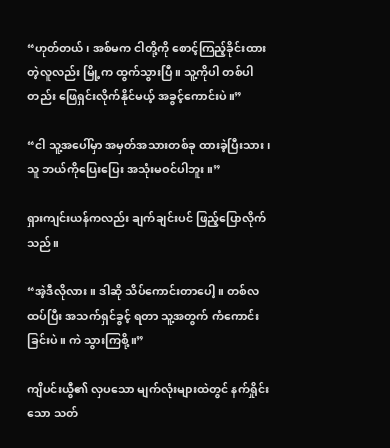“ဟုတ်တယ်၊ အစ်မက ငါတို့ကို စောင့်ကြည့်ခိုင်းထားတဲ့လူလည်း မြို့က ထွက်သွားပြီ။ သူ့ကိုပါ တစ်ပါတည်း ဖြေရှင်းလိုက်နိုင်မယ့် အခွင့်ကောင်းပဲ။”

“ငါ သူ့အပေါ်မှာ အမှတ်အသားတစ်ခု ထားခဲ့ပြီးသား၊ သူ ဘယ်ကိုပြေးပြေး အသုံးမဝင်ပါဘူး။”

ရှားကျင်းယန်ကလည်း ချက်ချင်းပင် ဖြည့်ပြောလိုက်သည်။

“အဲ့ဒီလိုလား။ ဒါဆို သိပ်ကောင်းတာပေါ့။ တစ်လ ထပ်ပြီး အသက်ရှင်ခွင့် ရတာ သူ့အတွက် ကံကောင်းခြင်းပဲ။ ကဲ သွားကြစို့။”

ကျိပင်းယွီ၏ လှပသော မျက်လုံးများထဲတွင် နက်ရှိုင်းသော သတ်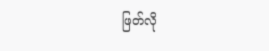ဖြတ်လို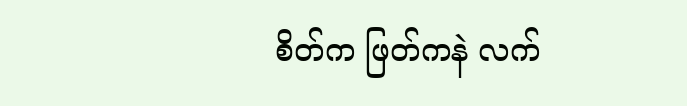စိတ်က ဖြတ်ကနဲ လက်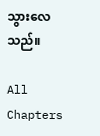သွားလေသည်။

All Chapters